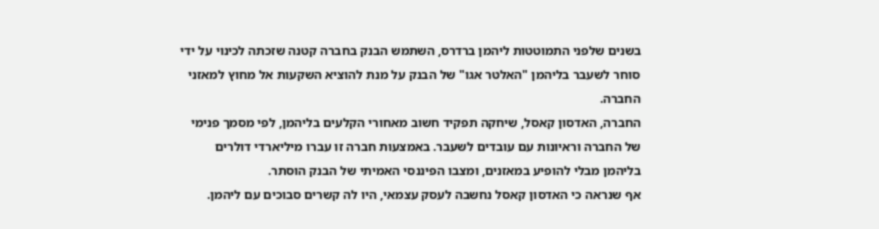בשנים שלפני התמוטטות ליהמן ברדרס, השתמש הבנק בחברה קטנה שזכתה לכינוי על ידי סוחר לשעבר בליהמן "האלטר אגו" של הבנק על מנת להוציא השקעות אל מחוץ למאזני החברה.
החברה, האדסון קאסל, שיחקה תפקיד חשוב מאחורי הקלעים בליהמן, לפי מסמך פנימי של החברה וראיונות עם עובדים לשעבר. באמצעות חברה זו עברו מיליארדי דולרים בליהמן מבלי להופיע במאזנים, ומצבו הפיננסי האמיתי של הבנק הוסתר.
אף שנראה כי האדסון קאסל נחשבה לעסק עצמאי, היו לה קשרים סבוכים עם ליהמן.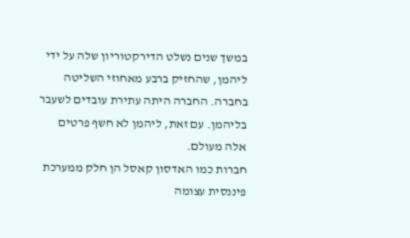במשך שנים נשלט הדירקטוריון שלה על ידי ליהמן, שהחזיק ברבע מאחוזי השליטה בחברה. החברה היתה עתירת עובדים לשעבר בליהמן. עם זאת, ליהמן לא חשף פרטים אלה מעולם.
חברות כמו האדסון קאסל הן חלק ממערכת פיננסית עצומה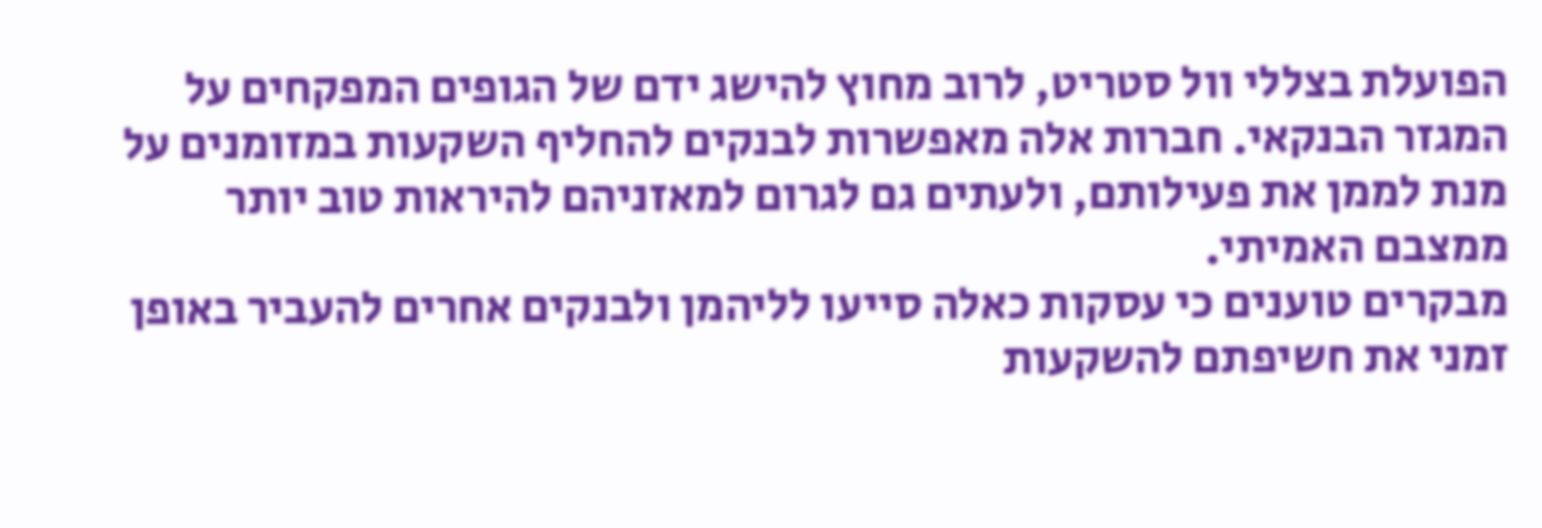הפועלת בצללי וול סטריט, לרוב מחוץ להישג ידם של הגופים המפקחים על המגזר הבנקאי. חברות אלה מאפשרות לבנקים להחליף השקעות במזומנים על מנת לממן את פעילותם, ולעתים גם לגרום למאזניהם להיראות טוב יותר ממצבם האמיתי.
מבקרים טוענים כי עסקות כאלה סייעו לליהמן ולבנקים אחרים להעביר באופן זמני את חשיפתם להשקעות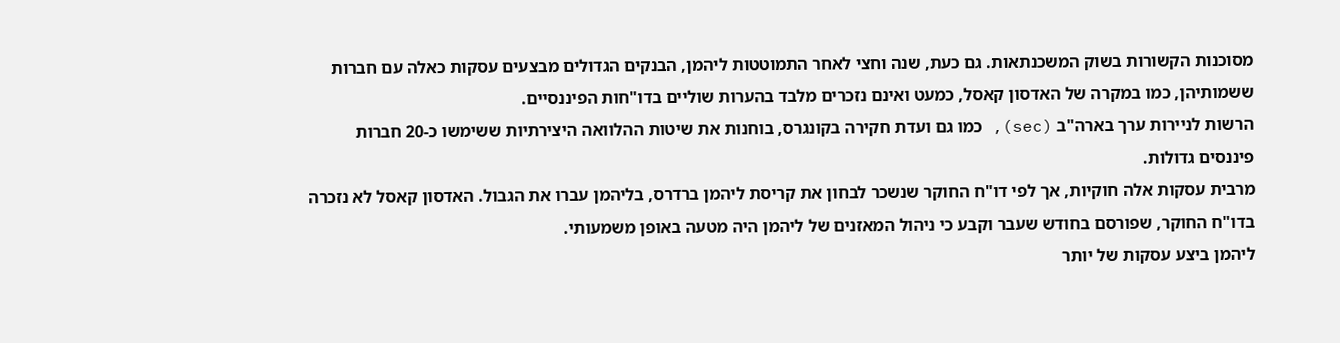מסוכנות הקשורות בשוק המשכנתאות. גם כעת, שנה וחצי לאחר התמוטטות ליהמן, הבנקים הגדולים מבצעים עסקות כאלה עם חברות ששמותיהן, כמו במקרה של האדסון קאסל, כמעט ואינם נזכרים מלבד בהערות שוליים בדו"חות הפיננסיים.
הרשות לניירות ערך בארה"ב (sec), כמו גם ועדת חקירה בקונגרס, בוחנות את שיטות ההלוואה היצירתיות ששימשו כ-20 חברות פיננסים גדולות.
מרבית עסקות אלה חוקיות, אך לפי דו"ח החוקר שנשכר לבחון את קריסת ליהמן ברדרס, בליהמן עברו את הגבול. האדסון קאסל לא נזכרה בדו"ח החוקר, שפורסם בחודש שעבר וקבע כי ניהול המאזנים של ליהמן היה מטעה באופן משמעותי.
ליהמן ביצע עסקות של יותר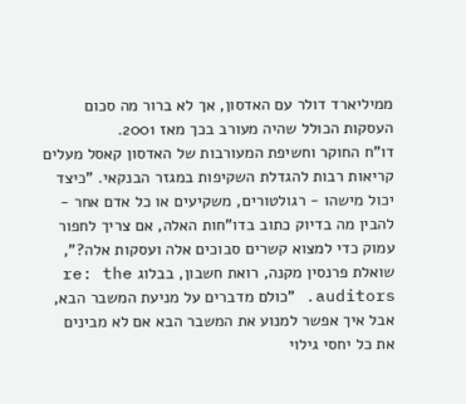ממיליארד דולר עם האדסון, אך לא ברור מה סכום העסקות הכולל שהיה מעורב בכך מאז 2001.
דו"ח החוקר וחשיפת המעורבות של האדסון קאסל מעלים קריאות רבות להגדלת השקיפות במגזר הבנקאי. "כיצד יכול מישהו - רגולטורים, משקיעים או כל אדם אחר - להבין מה בדיוק כתוב בדו"חות האלה, אם צריך לחפור עמוק כדי למצוא קשרים סבוכים אלה ועסקות אלה?", שואלת פרנסין מקנה, רואת חשבון, בבלוג re: the auditors. "כולם מדברים על מניעת המשבר הבא, אבל איך אפשר למנוע את המשבר הבא אם לא מבינים את כל יחסי גילוי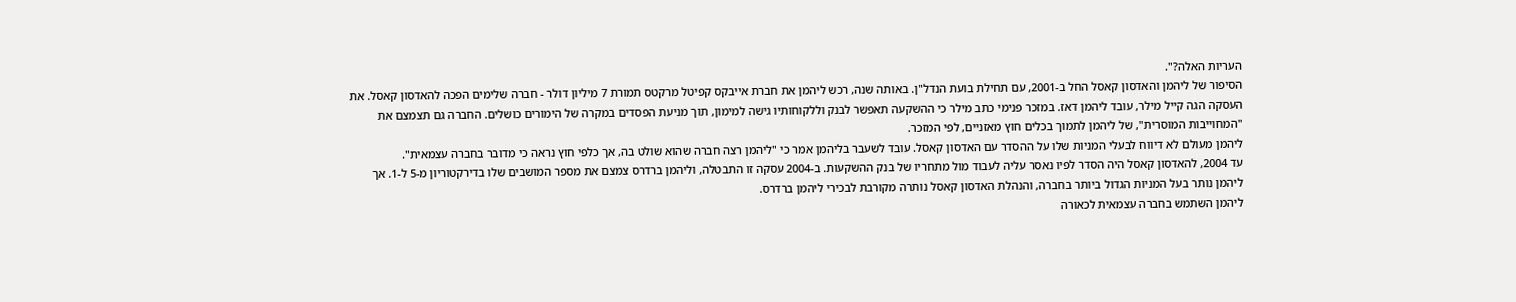העריות האלה?".
הסיפור של ליהמן והאדסון קאסל החל ב-2001, עם תחילת בועת הנדל"ן. באותה שנה, רכש ליהמן את חברת אייבקס קפיטל מרקטס תמורת 7 מיליון דולר - חברה שלימים הפכה להאדסון קאסל. את העסקה הגה קייל מילר, עובד ליהמן דאז. במזכר פנימי כתב מילר כי ההשקעה תאפשר לבנק וללקוחותיו גישה למימון, תוך מניעת הפסדים במקרה של הימורים כושלים. החברה גם תצמצם את "המחוייבות המוסרית", של ליהמן לתמוך בכלים חוץ מאזניים, לפי המזכר.
ליהמן מעולם לא דיווח לבעלי המניות שלו על ההסדר עם האדסון קאסל. עובד לשעבר בליהמן אמר כי "ליהמן רצה חברה שהוא שולט בה, אך כלפי חוץ נראה כי מדובר בחברה עצמאית".
עד 2004, להאדסון קאסל היה הסדר לפיו נאסר עליה לעבוד מול מתחריו של בנק ההשקעות. ב-2004 עסקה זו התבטלה, וליהמן ברדרס צמצם את מספר המושבים שלו בדירקטוריון מ-5 ל-1. אך ליהמן נותר בעל המניות הגדול ביותר בחברה, והנהלת האדסון קאסל נותרה מקורבת לבכירי ליהמן ברדרס.
ליהמן השתמש בחברה עצמאית לכאורה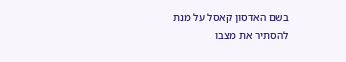בשם האדסון קאסל על מנת להסתיר את מצבו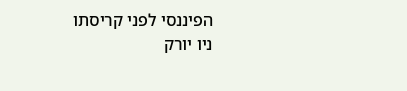הפיננסי לפני קריסתו
ניו יורק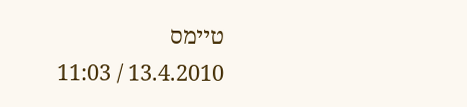טיימס
13.4.2010 / 11:03